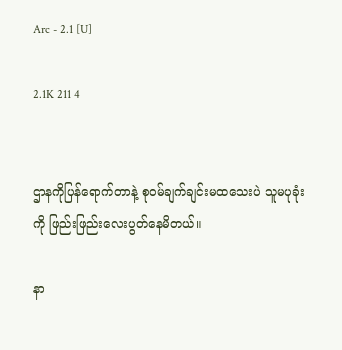Arc - 2.1 [U]

2.1K 211 4


ဌာနကိုပြန်ရောက်တာနဲ့ စုဝမ်ချက်ချင်းမထသေးပဲ သူမပုခုံးကို ဖြည်းဖြည်းလေးပွတ်နေမိတယ်။

နာ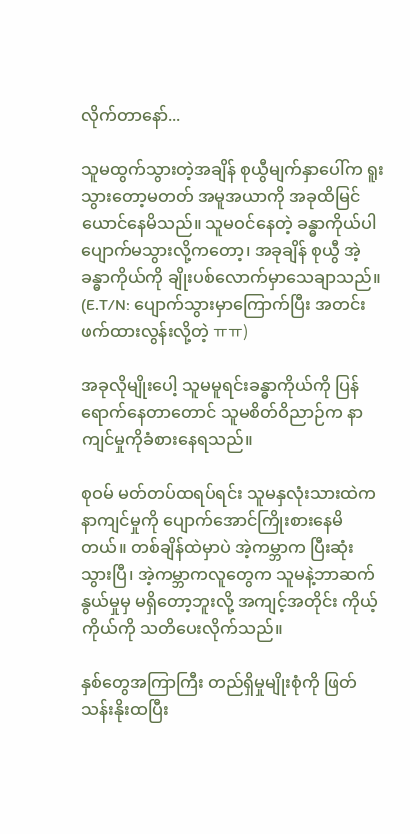လိုက်တာနော်...

သူမထွက်သွားတဲ့အချိန် စုယွီမျက်နှာပေါ်က ရူးသွားတော့မတတ် အမူအယာကို အခုထိမြင်ယောင်နေမိသည်။ သူမဝင်နေတဲ့ ခန္ဓာကိုယ်ပါ ပျောက်မသွားလို့ကတော့၊ အခုချိန် စုယွီ အဲ့ခန္ဓာကိုယ်ကို ချိုးပစ်လောက်မှာ‌သေချာသည်။
(E.T/N: ပျောက်သွားမှာကြောက်ပြီး အတင်းဖက်ထားလွန်းလို့တဲ့ ㅠㅠ)

အခုလိုမျိုးပေါ့ သူမမူရင်းခန္ဓာကိုယ်ကို ပြန်ရောက်နေတာတောင် သူမစိတ်ဝိညာဉ်က နာကျင်မှုကိုခံစားနေရသည်။

စုဝမ် မတ်တပ်ထရပ်ရင်း သူမနှလုံးသားထဲကနာကျင်မှုကို ပျောက်အောင်ကြိုးစားနေမိတယ်။ တစ်ချိန်ထဲမှာပဲ အဲ့ကမ္ဘာက ပြီးဆုံးသွားပြီ၊ အဲ့ကမ္ဘာကလူတွေက သူမနဲ့ဘာဆက်နွယ်မှုမှ မရှိတော့ဘူးလို့ အကျင့်အတိုင်း ကိုယ့်ကိုယ်ကို သတိပေးလိုက်သည်။

နှစ်တွေအကြာကြီး တည်ရှိမှုမျိုးစုံကို ဖြတ်သန်းနိုးထပြီး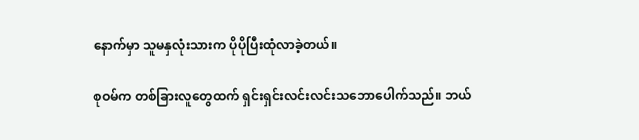နောက်မှာ သူမနှလုံးသားက ပိုပိုပြီးထုံလာခဲ့တယ်။

စုဝမ်က တစ်ခြားလူတွေထက် ရှင်းရှင်းလင်းလင်းသ‌ဘောပေါက်သည်။ ဘယ်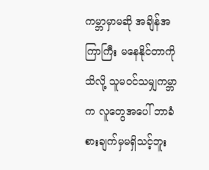ကမ္ဘာမှာမဆို အချိန်အကြာကြီး မနေနိုင်တာကို သိလို့ သူမဝင်သမျှကမ္ဘာက လူတွေအပေါ် ဘာခံစားချက်မှမရှိသင့်ဘူး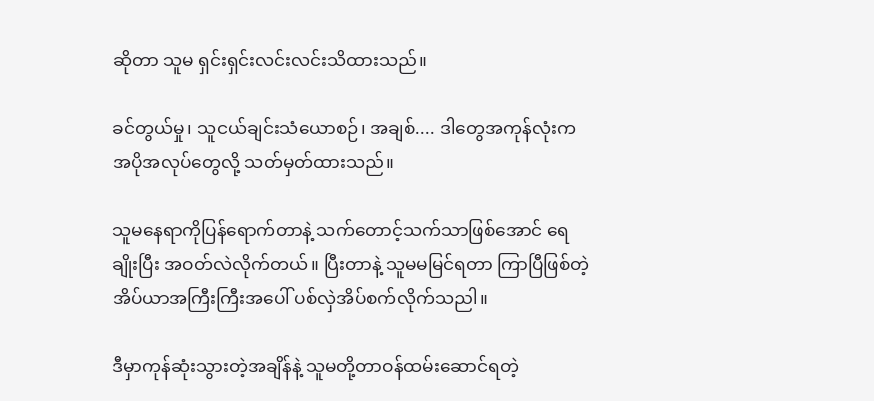ဆိုတာ သူမ ရှင်းရှင်းလင်းလင်းသိထားသည်။

ခင်တွယ်မှု၊ သူငယ်ချင်းသံယောစဉ်၊ အချစ်.... ဒါတွေအကုန်လုံးက အပိုအလုပ်တွေလို့ သတ်မှတ်ထားသည်။

သူမနေရာကိုပြန်ရောက်တာနဲ့ သက်တောင့်သက်သာဖြစ်အောင် ရေချိုးပြီး အဝတ်လဲလိုက်တယ်။ ပြီးတာနဲ့ သူမမမြင်ရတာ ကြာပြီဖြစ်တဲ့ အိပ်ယာအကြီးကြီးအပေါ် ပစ်လှဲအိပ်စက်လိုက်သညါ။

ဒီမှာကုန်ဆုံးသွားတဲ့အချိန်နဲ့ သူမတို့တာဝန်ထမ်းဆောင်ရတဲ့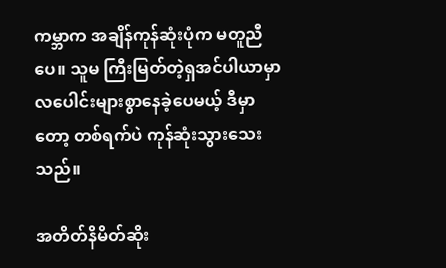ကမ္ဘာက အချိန်ကုန်ဆုံးပုံက မတူညီပေ။ သူမ ကြီးမြတ်တဲ့ရှအင်ပါယာမှာ လပေါင်းများစွာနေခဲ့ပေမယ့် ဒီမှာတော့ တစ်ရက်ပဲ ကုန်ဆုံးသွားသေးသည်။

အတိတ်နိမိတ်ဆိုး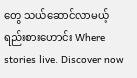တွေ သယ်ဆောင်လာမယ့် ရည်းစားဟောင်း Where stories live. Discover now